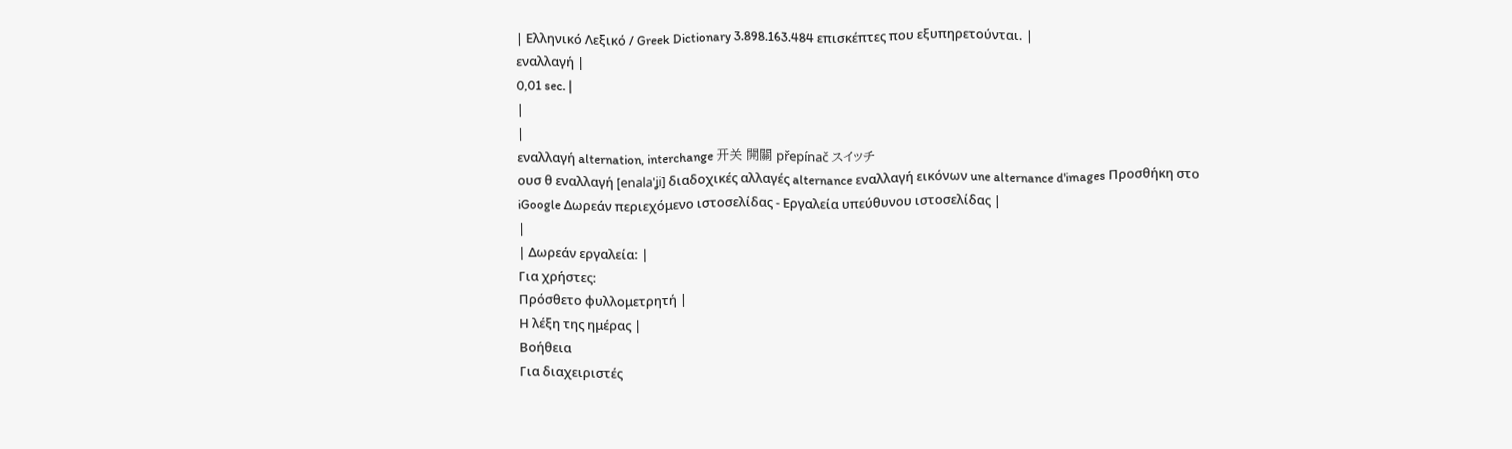| Ελληνικό Λεξικό / Greek Dictionary 3.898.163.484 επισκέπτες που εξυπηρετούνται. |
εναλλαγή |
0,01 sec. |
|
|
εναλλαγή alternation, interchange 开关 開關 přepínač スイッチ
ουσ θ εναλλαγή [enala'ʝi] διαδοχικές αλλαγές alternance εναλλαγή εικόνων une alternance d'images Προσθήκη στο iGoogle Δωρεάν περιεχόμενο ιστοσελίδας - Εργαλεία υπεύθυνου ιστοσελίδας |
|
| Δωρεάν εργαλεία: |
Για χρήστες:
Πρόσθετο φυλλομετρητή |
Η λέξη της ημέρας |
Βοήθεια
Για διαχειριστές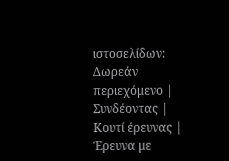ιστοσελίδων: Δωρεάν περιεχόμενο | Συνδέοντας | Κουτί έρευνας | Έρευνα με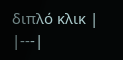διπλό κλικ |
|---|